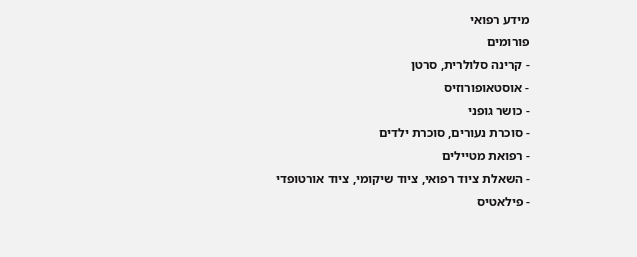מידע רפואי
פורומים
- קרינה סלולרית, סרטן
- אוסטאופורוזיס
- כושר גופני
- סוכרת נעורים, סוכרת ילדים
- רפואת מטיילים
- השאלת ציוד רפואי, ציוד שיקומי, ציוד אורטופדי
- פילאטיס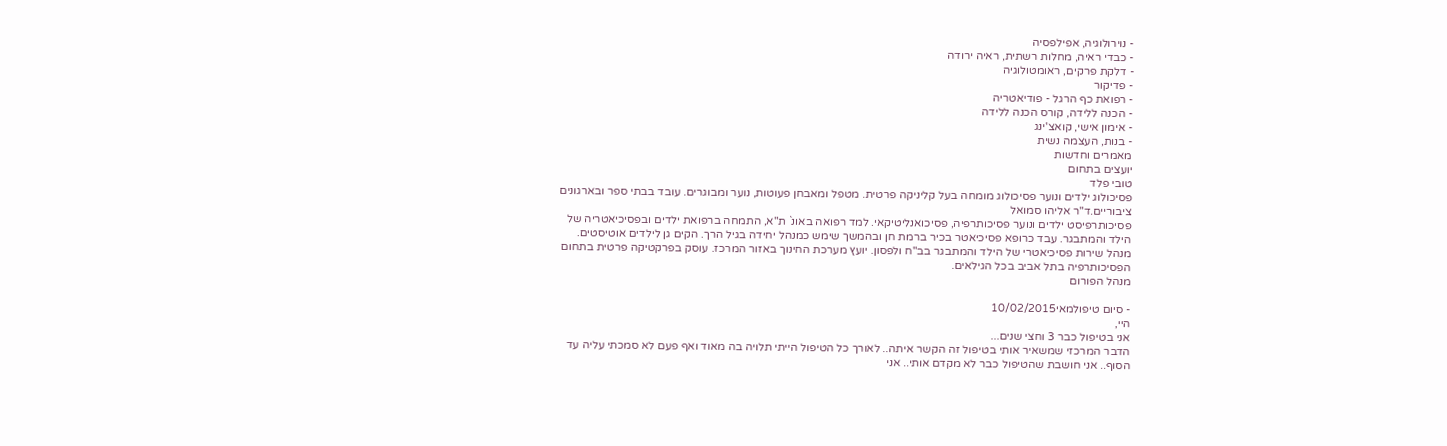- נוירולוגיה, אפילפסיה
- כבדי ראיה, מחלות רשתית, ראיה ירודה
- דלקת פרקים, ראומטולוגיה
- פדיקור
- רפואת כף הרגל - פודיאטריה
- הכנה ללידה, קורס הכנה ללידה
- אימון אישי, קואצ'ינג
- בנות, העצמה נשית
מאמרים וחדשות
יועצים בתחום
טובי פלד
פסיכולוג ילדים ונוער פסיכולוג מומחה בעל קליניקה פרטית. מטפל ומאבחן פעוטות, נוער ומבוגרים. עובד בבתי ספר ובארגונים ציבוריים.ד"ר אליהו סמואל
פסיכותרפיסט ילדים ונוער פסיכותרפיה, פסיכואנליטיקאי. למד רפואה באונ` ת"א, התמחה ברפואת ילדים ובפסיכיאטריה של הילד והמתבגר. עבד כרופא פסיכיאטר בכיר ברמת חן ובהמשך שימש כמנהל יחידה בגיל הרך. הקים גן לילדים אוטיסטים. מנהל שירות פסיכיאטרי של הילד והמתבגר בב"ח ולפסון. יועץ מערכת החינוך באזור המרכז. עוסק בפרקטיקה פרטית בתחום הפסיכותרפיה בתל אביב בכל הגילאים.
מנהל הפורום

- סיום טיפולמאי10/02/2015
היי,
אני בטיפול כבר 3 וחצי שנים...
הדבר המרכזי שמשאיר אותי בטיפול זה הקשר איתה.. לאורך כל הטיפול הייתי תלויה בה מאוד ואף פעם לא סמכתי עליה עד הסוף.. אני חושבת שהטיפול כבר לא מקדם אותי.. אני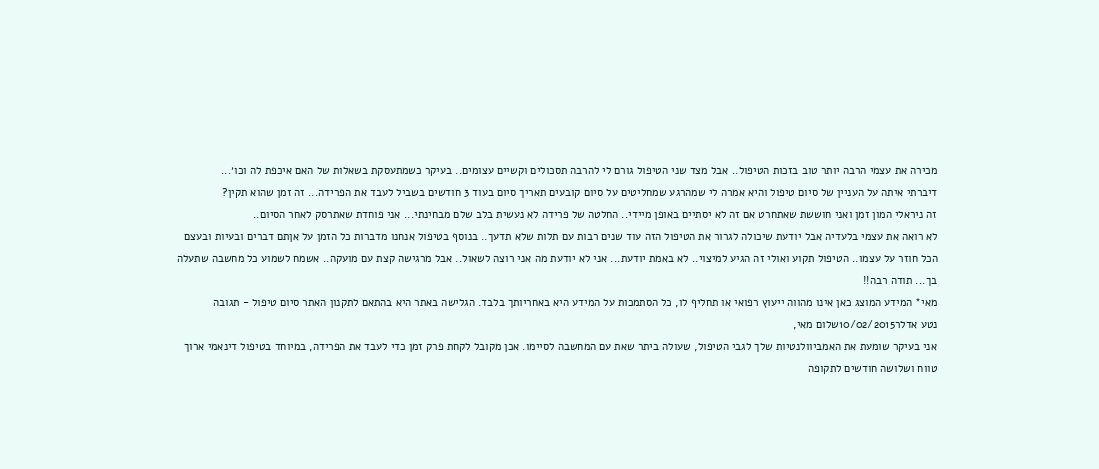מכירה את עצמי הרבה יותר טוב בזכות הטיפול.. אבל מצד שני הטיפול גורם לי להרבה תסכולים וקשיים עצומים.. בעיקר כשמתעסקת בשאלות של האם איכפת לה וכו׳...
דיברתי איתה על העניין של סיום טיפול והיא אמרה לי שמהרגע שמחליטים על סיום קובעים תאריך סיום בעוד 3 חודשים בשביל לעבד את הפרידה... זה זמן שהוא תקין?
זה ניראלי המון זמן ואני חוששת שאתחרט אם זה לא יסתיים באופן מיידי.. החלטה של פרידה לא נעשית בלב שלם מבחינתי... אני פוחדת שאתרסק לאחר הסיום..
לא רואה את עצמי בלעדיה אבל יודעת שיכולה לגרור את הטיפול הזה עוד שנים רבות עם תלות שלא תדעך.. בנוסף בטיפול אנחנו מדברות כל הזמן על אןתם דברים ובעיות ובעצם הכל חוזר על עצמו.. הטיפול תקוע ואולי זה הגיע למיצוי.. לא באמת יודעת... אני לא יודעת מה אני רוצה לשאול.. אבל מרגישה קצת עם מועקה.. אשמח לשמוע כל מחשבה שתעלה בך... תודה רבה!!
מאי* המידע המוצג כאן אינו מהווה ייעוץ רפואי או תחליף לו, כל הסתמכות על המידע היא באחריותך בלבד. הגלישה באתר היא בהתאם לתקנון האתר סיום טיפול - תגובה
נטע אדלר10/02/2015שלום מאי,
אני בעיקר שומעת את האמביוולנטיות שלך לגבי הטיפול, שעולה ביתר שאת עם המחשבה לסיימו. אכן מקובל לקחת פרק זמן כדי לעבד את הפרידה, במיוחד בטיפול דינאמי ארוך טווח ושלושה חודשים לתקופה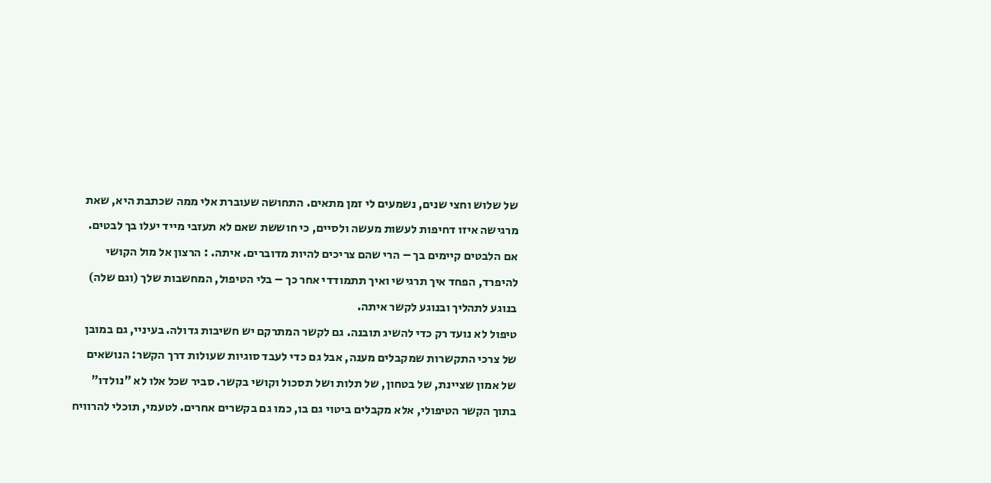של שלוש וחצי שנים, נשמעים לי זמן מתאים. התחושה שעוברת אלי ממה שכתבת היא, שאת מרגישה איזו דחיפות לעשות מעשה ולסיים, כי חוששת שאם לא תעזבי מייד יעלו בך לבטים. אם הלבטים קיימים בך – הרי שהם צריכים להיות מדוברים. איתה. : הרצון אל מול הקושי להיפרד, הפחד איך תרגישי ואיך תתמודדי אחר כך – בלי הטיפול, המחשבות שלך (וגם שלה) בנוגע לתהליך ובנוגע לקשר איתה.
טיפול לא נועד רק כדי להשיג תובנה. גם לקשר המתרקם יש חשיבות גדולה. בעיניי, גם במובן של צרכי התקשרות שמקבלים מענה, אבל גם כדי לעבד סוגיות שעולות דרך הקשר: הנושאים של אמון שציינת, של בטחון, של תלות ושל תסכול וקושי בקשר. סביר שכל אלו לא "נולדו" בתוך הקשר הטיפולי, אלא מקבלים ביטוי גם בו, כמו גם בקשרים אחרים. לטעמי, תוכלי להרוויח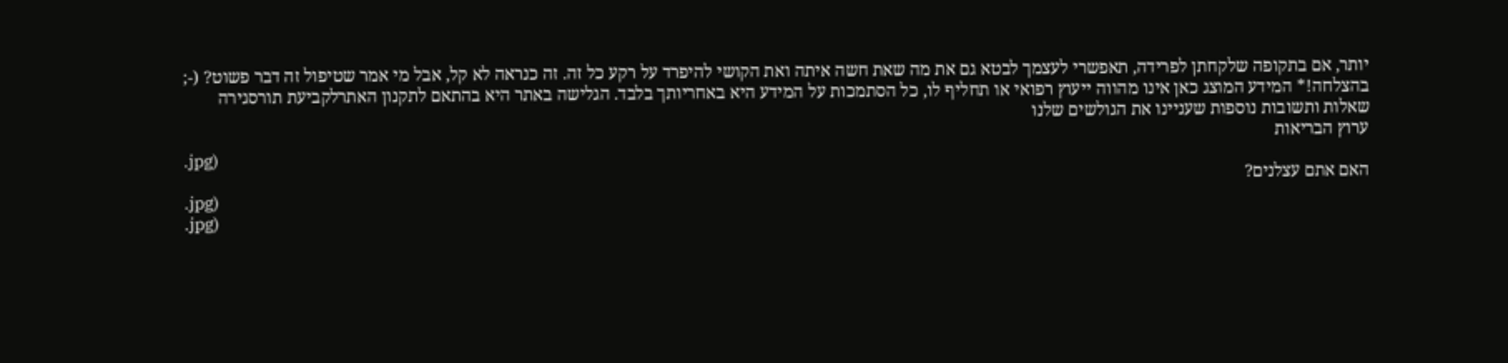יותר, אם בתקופה שלקחתן לפרידה, תאפשרי לעצמך לבטא גם את מה שאת חשה איתה ואת הקושי להיפרד על רקע כל זה. זה כנראה לא קל, אבל מי אמר שטיפול זה דבר פשוט? (-;
בהצלחה!* המידע המוצג כאן אינו מהווה ייעוץ רפואי או תחליף לו, כל הסתמכות על המידע היא באחריותך בלבד. הגלישה באתר היא בהתאם לתקנון האתרלקביעת תורסגירה
שאלות ותשובות נוספות שעניינו את הגולשים שלנו
ערוץ הבריאות
.jpg)
האם אתם עצלנים?
.jpg)
.jpg)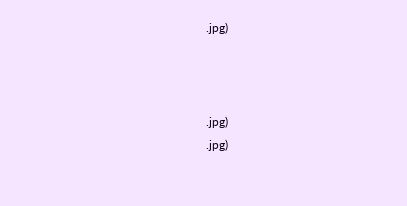.jpg)



.jpg)
.jpg)